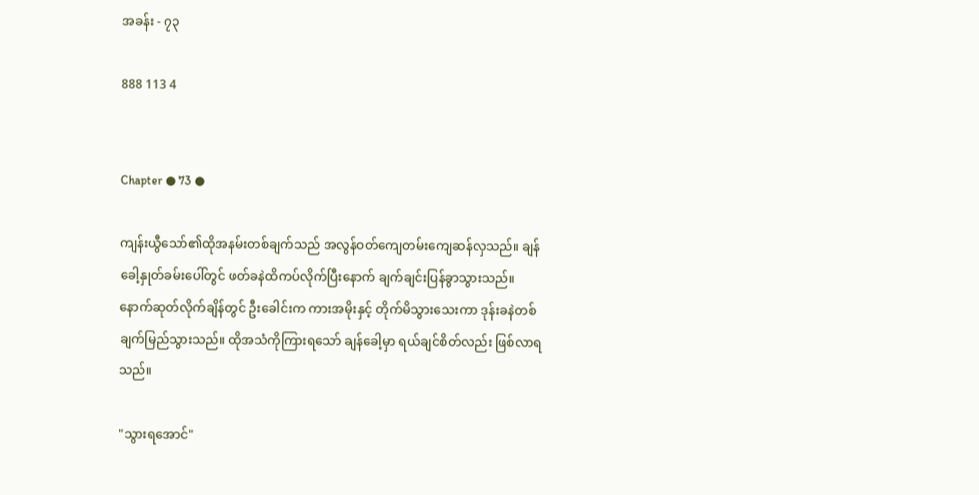အခန်း - ၇၃

888 113 4


Chapter ● 73 ●

ကျန်းယွီသော်၏ထိုအနမ်းတစ်ချက်သည် အလွန်ဝတ်ကျေတမ်းကျေဆန်လှသည်။ ချန်ခေါ့နှုတ်ခမ်းပေါ်တွင် ဖတ်ခနဲထိကပ်လိုက်ပြီးနောက် ချက်ချင်းပြန်ခွာသွားသည်။ နောက်ဆုတ်လိုက်ချိန်တွင် ဦးခေါင်းက ကားအမိုးနှင့် တိုက်မိသွားသေးကာ ဒုန်းခနဲတစ်ချက်မြည်သွားသည်။ ထိုအသံကိုကြားရသော် ချန်ခေါ့မှာ ရယ်ချင်စိတ်လည်း ဖြစ်လာရသည်။

"သွားရအောင်"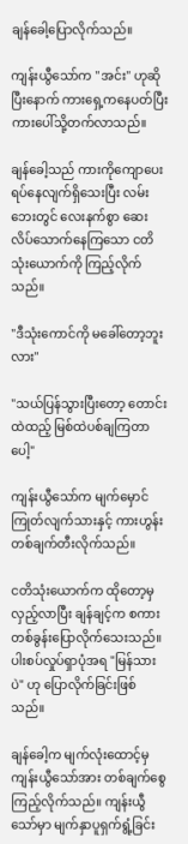ချန်ခေါ့ပြောလိုက်သည်။

ကျန်းယွီသော်က "အင်း" ဟုဆိုပြီးနောက် ကားရှေ့ကနေပတ်ပြီး ကားပေါ်သို့တက်လာသည်။

ချန်ခေါ့သည် ကားကိုကျောပေးရပ်နေလျက်ရှိသေးပြီး လမ်းဘေးတွင် လေးနက်စွာ ဆေးလိပ်သောက်နေကြသော ငတိသုံးယောက်ကို ကြည့်လိုက်သည်။

"ဒီသုံးကောင်ကို မခေါ်တော့ဘူးလား"

"သယ်ပြန်သွားပြီးတော့ တောင်းထဲထည့် မြစ်ထဲပစ်ချကြတာပေါ့"

ကျန်းယွီသော်က မျက်မှောင်ကြုတ်လျက်သားနှင့် ကားဟွန်းတစ်ချက်တီးလိုက်သည်။

ငတိသုံးယောက်က ထိုတော့မှ လှည့်လာပြီး ချန်ချင့်က စကားတစ်ခွန်းပြောလိုက်သေးသည်။ ပါးစပ်လှုပ်ရှာပုံအရ "မြန်သားပဲ" ဟု ပြောလိုက်ခြင်းဖြစ်သည်။

ချန်ခေါ့က မျက်လုံးထောင့်မှ ကျန်းယွီသော်အား တစ်ချက်စွေကြည့်လိုက်သည်။ ကျန်းယွီသော်မှာ မျက်နှာပူရှက်ရွံ့ခြင်း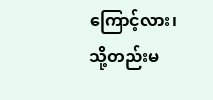ကြောင့်လား၊ သို့တည်းမ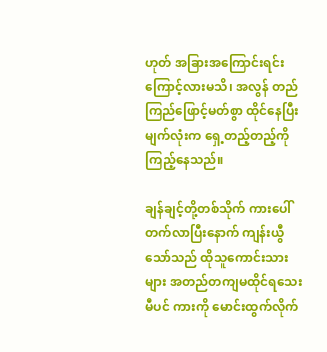ဟုတ် အခြားအကြောင်းရင်းကြောင့်လားမသိ၊ အလွန် တည်ကြည်ဖြောင့်မတ်စွာ ထိုင်နေပြီး မျက်လုံးက ရှေ့တည့်တည့်ကို ကြည့်နေသည်။

ချန်ချင့်တို့တစ်သိုက် ကားပေါ်တက်လာပြီးနောက် ကျန်းယွီသော်သည် ထိုသူကောင်းသားများ အတည်တကျမထိုင်ရသေးမီပင် ကားကို မောင်းထွက်လိုက်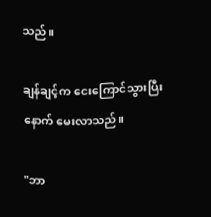သည်။

ချန်ချင့်က ငေးကြောင်သွားပြီးနောက် မေးလာသည်။

"ဘာ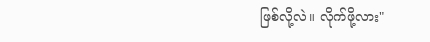ဖြစ်လို့လဲ။ လိုက်ဖို့လား"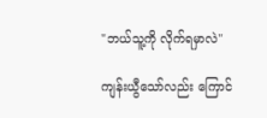"ဘယ်သူ့ကို လိုက်ရမှာလဲ"

ကျန်းယွီသော်လည်း ကြောင်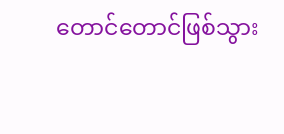တောင်တောင်ဖြစ်သွား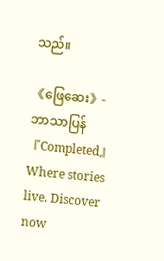သည်။

《ဖြေဆေး》- ဘာသာပြန် 『Completed』Where stories live. Discover now